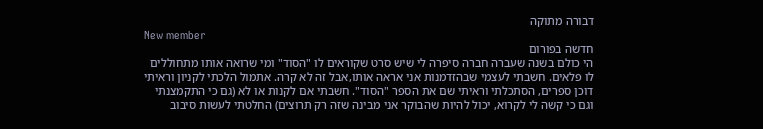דבורה מתוקה
New member
חדשה בפורום
הי כולם בשנה שעברה חברה סיפרה לי שיש סרט שקוראים לו "הסוד" ומי שרואה אותו מתחוללים לו פלאים. חשבתי לעצמי שבהזדמנות אני אראה אותו,אבל זה לא קרה. אתמול הלכתי לקניון וראיתי דוכן ספרים, הסתכלתי וראיתי שם את הספר "הסוד". חשבתי אם לקנות או לא (גם כי התקמצנתי וגם כי קשה לי לקרוא, יכול להיות שהבוקר אני מבינה שזה רק תרוצים) החלטתי לעשות סיבוב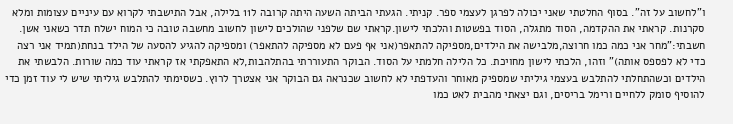ו"לחשוב על זה". בסוף החלטתי שאני יכולה לפרגן לעצמי ספר. קניתי. הגעתי הביתה השעה היתה קרובה ל11 בלילה, אבל התישבתי לקרוא עם עיניים עצומות ומלא סקרנות. קראתי את ההקדמה, הסוד מתגלה, הסוד בפשטות והלכתי לישון.קראתי שם שלפני שהולכים לישון לחשוב מחשבה טובה כי המוח ישלח תדר כשאני אשן. חשבתי:"מחר אני כמה כמו חרוצה,מלבישה את הילדים,מספיקה להתאפר(אני אף פעם לא מספיקה להתאפר) ומספיקה להגיע להסעה של הילד בנחת(תמיד אני רצה כדי לא לפספס אותה)" וזהו, הלכתי לישון מחויכת. כל הלילה חלמתי על הסוד. הבוקר התעוררתי בהתלהבות,לא התאפקתי אז קראתי עוד כמה שורות. הלבשתי את הילדים וכשהתחלתי להתלבש בעצמי גיליתי שמספיק מאוחר והעדפתי לא לחשוב שכנראה גם הבוקר אני אצטרך לרוץ. כשסימתי להתלבש גיליתי שיש לי עוד זמן כדי להוסיף סומק ללחיים ורימל בריסים, וגם יצאתי מהבית לאט כמו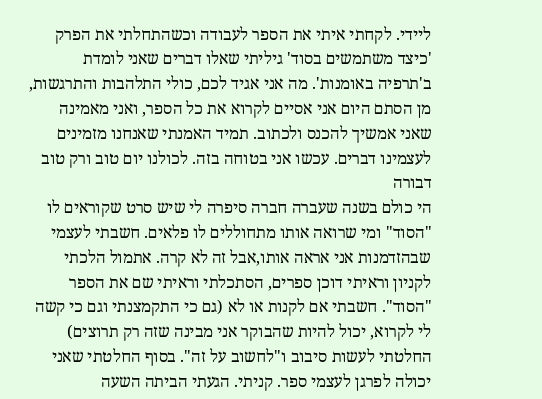ליידי. לקחתי איתי את הספר לעבודה וכשהתחלתי את הפרק 'כיצד משתמשים בסוד' גיליתי שאלו דברים שאני לומדת ב'תרפיה באומנות'. מה אני אגיד לכם, כולי התלהבות והתרגשות, מן הסתם היום אני אסיים לקרוא את כל הספר, ואני מאמינה שאני אמשיך להכנס ולכתוב. תמיד האמנתי שאנחנו מזמינים לעצמינו דברים. עכשו אני בטוחה בזה. לכולנו יום טוב ורק טוב דבורה
הי כולם בשנה שעברה חברה סיפרה לי שיש סרט שקוראים לו "הסוד" ומי שרואה אותו מתחוללים לו פלאים. חשבתי לעצמי שבהזדמנות אני אראה אותו,אבל זה לא קרה. אתמול הלכתי לקניון וראיתי דוכן ספרים, הסתכלתי וראיתי שם את הספר "הסוד". חשבתי אם לקנות או לא (גם כי התקמצנתי וגם כי קשה לי לקרוא, יכול להיות שהבוקר אני מבינה שזה רק תרוצים) החלטתי לעשות סיבוב ו"לחשוב על זה". בסוף החלטתי שאני יכולה לפרגן לעצמי ספר. קניתי. הגעתי הביתה השעה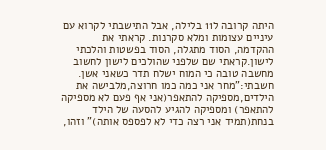היתה קרובה ל11 בלילה, אבל התישבתי לקרוא עם עיניים עצומות ומלא סקרנות. קראתי את ההקדמה, הסוד מתגלה, הסוד בפשטות והלכתי לישון.קראתי שם שלפני שהולכים לישון לחשוב מחשבה טובה כי המוח ישלח תדר כשאני אשן. חשבתי:"מחר אני כמה כמו חרוצה,מלבישה את הילדים,מספיקה להתאפר(אני אף פעם לא מספיקה להתאפר) ומספיקה להגיע להסעה של הילד בנחת(תמיד אני רצה כדי לא לפספס אותה)" וזהו,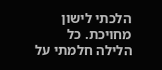הלכתי לישון מחויכת. כל הלילה חלמתי על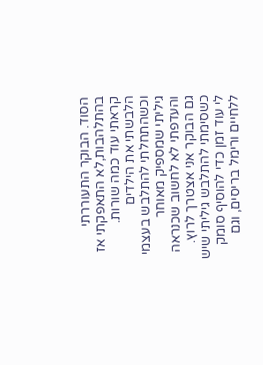הסוד. הבוקר התעוררתי בהתלהבות,לא התאפקתי אז קראתי עוד כמה שורות. הלבשתי את הילדים וכשהתחלתי להתלבש בעצמי גיליתי שמספיק מאוחר והעדפתי לא לחשוב שכנראה גם הבוקר אני אצטרך לרוץ. כשסימתי להתלבש גיליתי שיש לי עוד זמן כדי להוסיף סומק ללחיים ורימל בריסים, וגם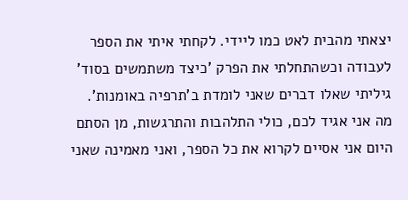יצאתי מהבית לאט כמו ליידי. לקחתי איתי את הספר לעבודה וכשהתחלתי את הפרק 'כיצד משתמשים בסוד' גיליתי שאלו דברים שאני לומדת ב'תרפיה באומנות'. מה אני אגיד לכם, כולי התלהבות והתרגשות, מן הסתם היום אני אסיים לקרוא את כל הספר, ואני מאמינה שאני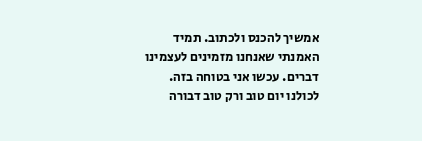אמשיך להכנס ולכתוב. תמיד האמנתי שאנחנו מזמינים לעצמינו דברים. עכשו אני בטוחה בזה. לכולנו יום טוב ורק טוב דבורה